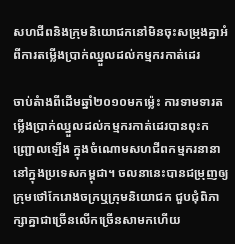សហជីពនិងក្រុមនិយោជកនៅមិនចុះសម្រុងគ្នាអំពីការតម្លើងប្រាក់ឈ្នួលដល់កម្មករកាត់ដេរ

ចាប់តំាងពីដើមឆ្នាំ២០១០មកម្ល៉េះ ការទាមទារតម្លើងប្រាក់ឈ្នួលដល់កម្មករកាត់ដេរបានពុះកញ្ជ្រោលឡើង ក្នុងចំណោមសហជីពកម្មករនានានៅក្នុងប្រទេសកម្ពុជា។ ចលនានេះបានជម្រុញឲ្យក្រុមថៅកែរោងចក្រឬក្រុមនិយោជក ជួបជុំពិភាក្សាគ្នាជាច្រើនលើកច្រើនសាមកហើយ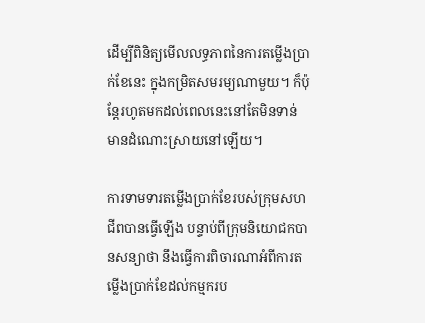ដើម្បីពិនិត្យមើលលទ្ធភាពនៃការតម្លើងប្រាក់ខែនេះ ក្នុងកម្រិតសមរម្យណាមួយ។ ក៏ប៉ុន្តែរហូតមកដល់ពេលនេះនៅតែមិនទាន់មានដំណោះស្រាយនៅឡើយ។

ការទាមទារតម្លើងប្រាក់ខែរបស់ក្រុមសហជីពបានធ្វើឡើង បន្ទាប់ពីក្រុមនិយោជកបានសន្យាថា នឹងធ្វើការពិចារណាអំពីការតម្លើងប្រាក់ខែដល់កម្មករប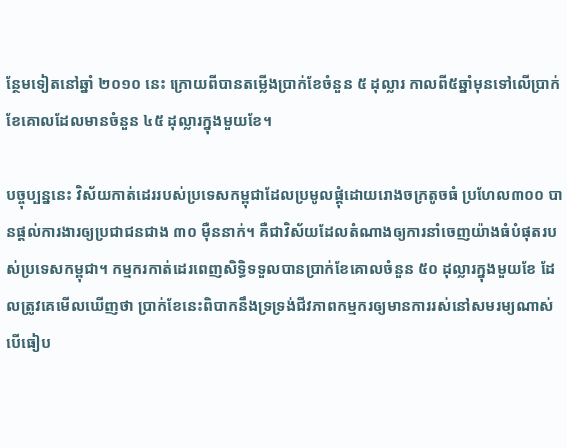ន្ថែមទៀតនៅឆ្នាំ ២០១០ នេះ ក្រោយពីបានតម្លើងប្រាក់ខែចំនួន ៥ ដុល្លារ កាលពី៥ឆ្នាំមុនទៅលើប្រាក់ខែគោលដែលមានចំនួន ៤៥ ដុល្លារក្នុងមួយខែ។

បច្ចុប្បន្ននេះ វិស័យកាត់ដេររបស់ប្រទេសកម្ពុជាដែលប្រមូលផ្តុំដោយរោងចក្រតូចធំ ប្រហែល៣០០ បានផ្តល់ការងារឲ្យប្រជាជនជាង ៣០ ម៉ឺននាក់។ គឺជាវិស័យដែលតំណាងឲ្យការនាំចេញយ៉ាងធំបំផុតរបស់ប្រទេសកម្ពុជា។ កម្មករកាត់ដេរពេញសិទ្ធិទទួលបានប្រាក់ខែគោលចំនួន ៥០ ដុល្លារក្នុងមួយខែ ដែលត្រូវគេមើលឃើញថា ប្រាក់ខែនេះពិបាកនឹងទ្រទ្រង់ជីវភាពកម្មករឲ្យមានការរស់នៅសមរម្យណាស់ បើធៀប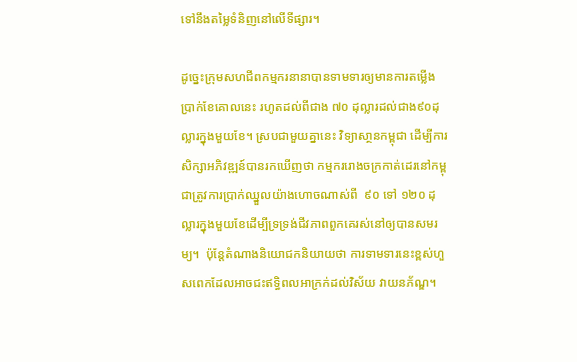ទៅនឹងតម្លៃទំនិញនៅលើទីផ្សារ។

ដូច្នេះក្រុមសហជីពកម្មករនានាបានទាមទារឲ្យមានការតម្លើងប្រាក់ខែគោលនេះ រហូតដល់ពីជាង ៧០ ដុល្លារដល់ជាង៩០ដុល្លារក្នុងមួយខែ។ ស្របជាមួយគ្នានេះ វិទ្យាសា្ថនកម្ពុជា ដើម្បីការសិក្សាអភិវឌ្ឍន៍បានរកឃើញថា កម្មកររោងចក្រកាត់ដេរនៅកម្ពុជាត្រូវការប្រាក់ឈ្នួលយ៉ាងហោចណាស់ពី  ៩០ ទៅ ១២០ ដុល្លារក្នុងមួយខែដើម្បីទ្រទ្រង់ជីវភាពពួកគេរស់នៅឲ្យបានសមរម្យ។  ប៉ុន្តែតំណាងនិយោជកនិយាយថា ការទាមទារនេះខ្ពស់ហួសពេកដែលអាចជះឥទ្ធិពលអាក្រក់ដល់វិស័យ វាយនភ័ណ្ឌ។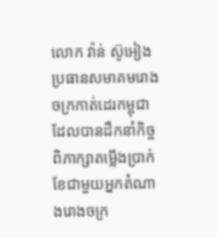លោក វ៉ាន់ ស៊ូអៀង ប្រធានសមាគមរោងចក្រកាត់ដេរកម្ពុជា ដែលបានដឹកនាំកិច្ចពិភាក្សាតម្លើងប្រាក់ខែជាមួយអ្នកតំណាងរោងចក្រ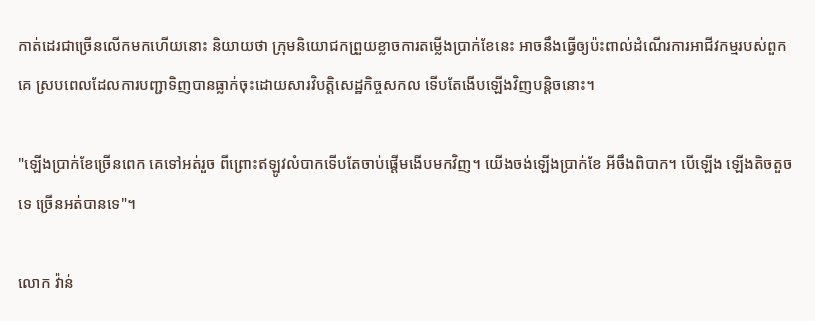កាត់ដេរជាច្រើនលើកមកហើយនោះ និយាយថា ក្រុមនិយោជកព្រួយខ្លាចការតម្លើងប្រាក់ខែនេះ អាចនឹងធ្វើឲ្យប៉ះពាល់ដំណើរការអាជីវកម្មរបស់ពួកគេ ស្របពេលដែលការបញ្ជាទិញបានធ្លាក់ចុះដោយសារវិបត្តិសេដ្ឋកិច្ចសកល ទើបតែងើបឡើងវិញបន្តិចនោះ។

"ឡើងប្រាក់ខែច្រើនពេក គេទៅអត់រួច ពីព្រោះឥឡូវលំបាកទើបតែចាប់ផ្តើមងើបមកវិញ។ យើងចង់ឡើងប្រាក់ខែ អីចឹងពិបាក។ បើឡើង ឡើងតិចតួចទេ ច្រើនអត់បានទេ"។

លោក វ៉ាន់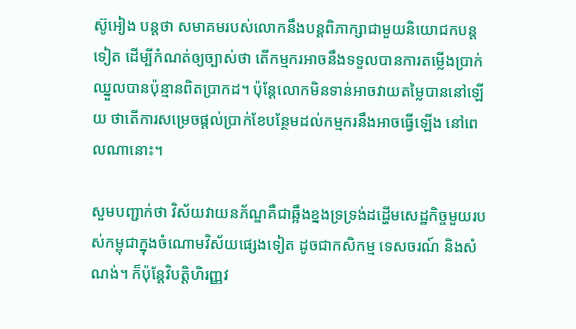ស៊ូអៀង បន្តថា សមាគមរបស់លោកនឹងបន្តពិភាក្សាជាមួយនិយោជកបន្តទៀត ដើម្បីកំណត់ឲ្យច្បាស់ថា តើកម្មករអាចនឹងទទួលបានការតម្លើងប្រាក់ឈ្នួលបានប៉ុន្មានពិតប្រាកដ។ ប៉ុន្តែលោកមិនទាន់អាចវាយតម្លៃបាននៅឡើយ ថាតើការសម្រេចផ្ដល់ប្រាក់ខែបន្ថែមដល់កម្មករនឹងអាចធ្វើឡើង នៅពេលណានោះ។

សួមបញ្ជាក់ថា វិស័យវាយនភ័ណ្ឌគឺជាឆ្អឹងខ្នងទ្រទ្រង់ដដ្ហើមសេដ្ឋកិច្ចមួយរបស់កម្ពុជាក្នុងចំណោមវិស័យផ្សេងទៀត ដូចជាកសិកម្ម ទេសចរណ៍ និងសំណង់។ ក៏ប៉ុន្តែវិបត្តិហិរញ្ញវ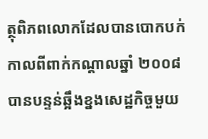ត្ថុពិភពលោកដែលបានបោកបក់កាលពីពាក់កណ្តាលឆ្នាំ ២០០៨ បានបន្ទន់ឆ្អឹងខ្នងសេដ្ឋកិច្ចមួយ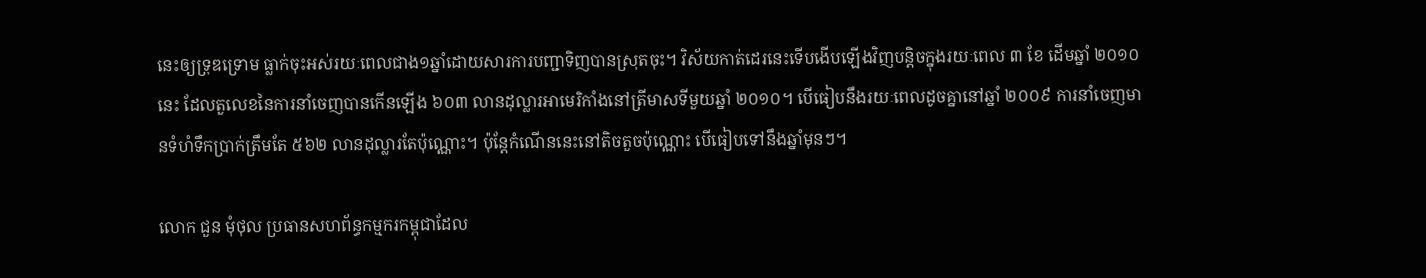នេះឲ្យទ្រុឌទ្រោម ធ្លាក់ចុះអស់រយៈពេលជាង១ឆ្នាំដោយសារការបញ្ជាទិញបានស្រុតចុះ។ វិស័យកាត់ដេរនេះទើបងើបឡើងវិញបន្តិចក្នុងរយៈពេល ៣ ខែ ដើមឆ្នាំ ២០១០ នេះ ដែលតួលេខនៃការនាំចេញបានកើនឡើង ៦០៣ លានដុល្លារអាមេរិកាំងនៅត្រីមាសទីមួយឆ្នាំ ២០១០។ បើធៀបនឹងរយៈពេលដូចគ្នានៅឆ្នាំ ២០០៩ ការនាំចេញមានទំហំទឹកប្រាក់ត្រឹមតែ ៥៦២ លានដុល្លារតែប៉ុណ្ណោះ។ ប៉ុន្តែកំណើននេះនៅតិចតួចប៉ុណ្ណោះ បើធៀបទៅនឹងឆ្នាំមុនៗ។

លោក ជួន មុំថុល ប្រធានសហព័ន្ធកម្មករកម្ពុជាដែល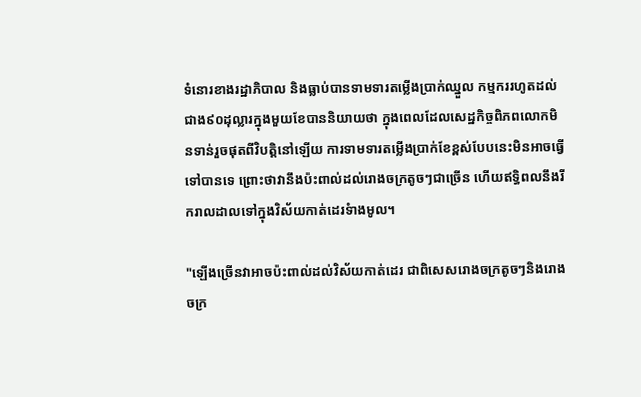ទំនោរខាងរដ្ឋាភិបាល និងធ្លាប់បានទាមទារតម្លើងប្រាក់ឈ្នួល កម្មកររហូតដល់ជាង៩០ដុល្លារក្នុងមួយខែបាននិយាយថា ក្នុងពេលដែលសេដ្ឋកិច្ចពិភពលោកមិនទាន់រួចផុតពីវិបត្តិនៅឡើយ ការទាមទារតម្លើងប្រាក់ខែខ្ពស់បែបនេះមិនអាចធ្វើទៅបានទេ ព្រោះថាវានឹងប៉ះពាល់ដល់រោងចក្រតូចៗជាច្រើន ហើយឥទ្ធិពលនឹងរីករាលដាលទៅក្នុងវិស័យកាត់ដេរទំាងមូល។

"ឡើងច្រើនវាអាចប៉ះពាល់ដល់វិស័យកាត់ដេរ ជាពិសេសរោងចក្រតូចៗនិងរោងចក្រ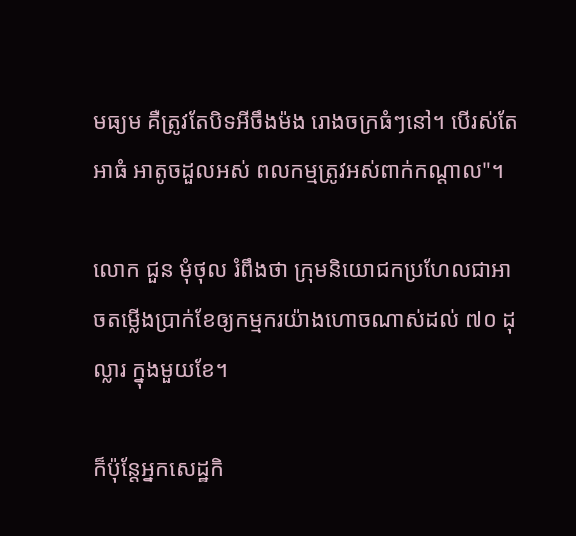មធ្យម គឺត្រូវតែបិទអីចឹងម៉ង រោងចក្រធំៗនៅ។ បើរស់តែអាធំ អាតូចដួលអស់ ពលកម្មត្រូវអស់ពាក់កណ្តាល"។

លោក ជួន មុំថុល រំពឹងថា ក្រុមនិយោជកប្រហែលជាអាចតម្លើងប្រាក់ខែឲ្យកម្មករយ៉ាងហោចណាស់ដល់ ៧០ ដុល្លារ ក្នុងមួយខែ។

ក៏ប៉ុន្តែអ្នកសេដ្ឋកិ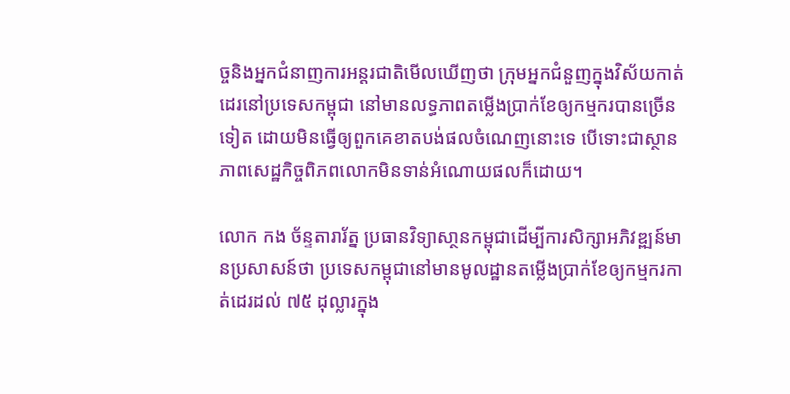ច្ចនិងអ្នកជំនាញការអន្តរជាតិមើលឃើញថា ក្រុមអ្នកជំនួញក្នុងវិស័យកាត់ដេរនៅប្រទេសកម្ពុជា នៅមានលទ្ធភាពតម្លើងប្រាក់ខែឲ្យកម្មករបានច្រើនទៀត ដោយមិនធ្វើឲ្យពួកគេខាតបង់ផលចំណេញនោះទេ បើទោះជាស្ថានភាពសេដ្ឋកិច្ចពិភពលោកមិនទាន់អំណោយផលក៏ដោយ។

លោក កង ច័ន្ទតារារ័ត្ន ប្រធានវិទ្យាសា្ថនកម្ពុជាដើម្បីការសិក្សាអភិវឌ្ឍន៍មានប្រសាសន៍ថា ប្រទេសកម្ពុជានៅមានមូលដ្ឋានតម្លើងប្រាក់ខែឲ្យកម្មករកាត់ដេរដល់ ៧៥ ដុល្លារក្នុង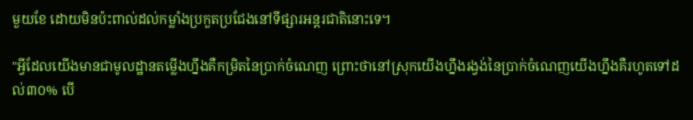មួយខែ ដោយមិនប៉ះពាល់ដល់កម្លាំងប្រកួតប្រជែងនៅទីផ្សារអន្តរជាតិនោះទេ។

"អ្វីដែលយើងមានជាមូលដ្ឋានតម្លើងហ្នឹងគឺកម្រិតនៃប្រាក់ចំណេញ ព្រោះថានៅស្រុកយើងហ្នឹងរង្វង់នៃប្រាក់ចំណេញយើងហ្នឹងគឺរហូតទៅដល់៣០% បើ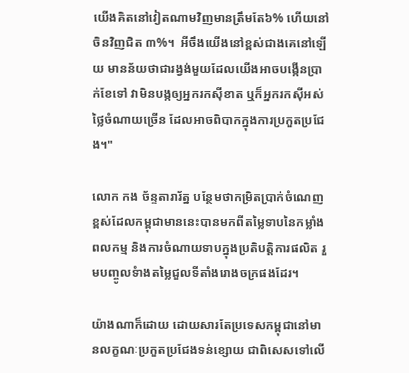យើងគិតនៅវៀតណាមវិញមានត្រឹមតែ៦% ហើយនៅចិនវិញជិត ៣%។  អីចឹងយើងនៅខ្ពស់ជាងគេនៅឡើយ មានន័យថាជារង្វង់មួយដែលយើងអាចបង្កើនប្រាក់ខែទៅ វាមិនបង្កឲ្យអ្នករកស៊ីខាត ឬក៏អ្នករកស៊ីអស់ថ្លៃចំណាយច្រើន ដែលអាចពិបាកក្នុងការប្រកួតប្រជែង។"

លោក កង ច័ន្ទតារារ័ត្ន បន្ថែមថាកម្រិតប្រាក់ចំណេញខ្ពស់ដែលកម្ពុជាមាននេះបានមកពីតម្លៃទាបនៃកម្លាំងពលកម្ម និងការចំណាយទាបក្នុងប្រតិបត្តិការផលិត រួមបញ្ចូលទំាងតម្លៃជួលទីតាំងរោងចក្រផងដែរ។

យ៉ាងណាក៏ដោយ ដោយសារតែប្រទេសកម្ពុជានៅមានលក្ខណៈប្រកួតប្រជែងទន់ខ្សោយ ជាពិសេសទៅលើ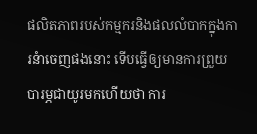ផលិតភាពរបស់កម្មករនិងផលលំបាកក្នុងការនំាចេញផងនោះ ទើបធ្វើឲ្យមានការព្រួយបារម្ភជាយូរមកហើយថា ការ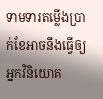ទាមទារតម្លើងប្រាក់ខែអាចនឹងធ្វើឲ្យអ្នកវិនិយោគ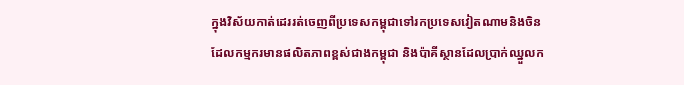ក្នុងវិស័យកាត់ដេររត់ចេញពីប្រទេសកម្ពុជាទៅរកប្រទេសវៀតណាមនិងចិន ដែលកម្មករមានផលិតភាពខ្ពស់ជាងកម្ពុជា និងប៉ាគីស្ថានដែលប្រាក់ឈ្នួលក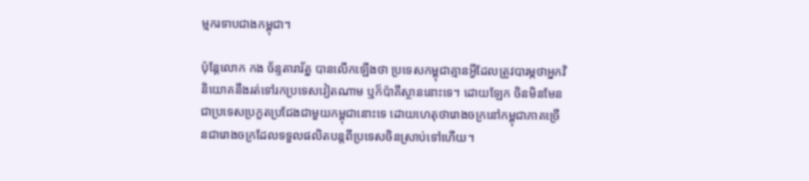ម្មករទាបជាងកម្ពុជា។

ប៉ុន្តែលោក កង ច័ន្ទតារារ័ត្ន បានលើកឡើងថា ប្រទេសកម្ពុជាគ្មានអ្វីដែលត្រូវបារម្ភថាអ្នកវិនិយោគនឹងរត់ទៅរកប្រទេសវៀតណាម ឬក៏ប៉ាគីស្ថាននោះទេ។ ដោយឡែក ចិនមិនមែនជាប្រទេសប្រកួតប្រជែងជាមួយកម្ពុជានោះទេ ដោយហេតុថារោងចក្រនៅកម្ពុជាភាគច្រើនជារោងចក្រដែលទទួលផលិតបន្តពីប្រទេសចិនស្រាប់ទៅហើយ។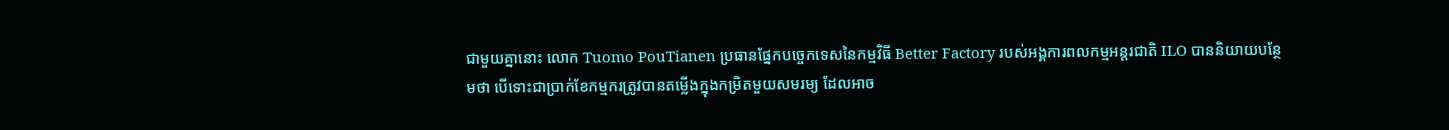ជាមួយគ្នានោះ លោក Tuomo PouTianen ប្រធានផ្នែកបច្ចេកទេសនៃកម្មវិធី Better Factory របស់អង្គការពលកម្មអន្តរជាតិ ILO បាននិយាយបន្ថែមថា បើទោះជាប្រាក់ខែកម្មករត្រូវបានតម្លើងក្នុងកម្រិតមួយសមរម្យ ដែលអាច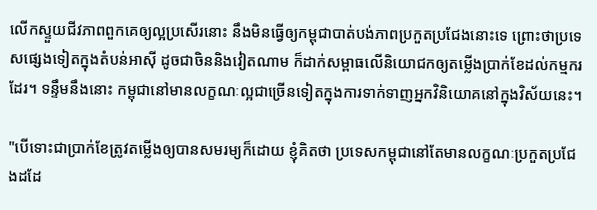លើកស្ទួយជីវភាពពួកគេឲ្យល្អប្រសើរនោះ នឹងមិនធ្វើឲ្យកម្ពុជាបាត់បង់ភាពប្រកួតប្រជែងនោះទេ ព្រោះថាប្រទេសផ្សេងទៀតក្នុងតំបន់អាស៊ី ដូចជាចិននិងវៀតណាម ក៏ដាក់សម្ពាធលើនិយោជកឲ្យតម្លើងប្រាក់ខែដល់កម្មករដែរ។ ទន្ទឹមនឹងនោះ កម្ពុជានៅមានលក្ខណៈល្អជាច្រើនទៀតក្នុងការទាក់ទាញអ្នកវិនិយោគនៅក្នុងវិស័យនេះ។

"បើទោះជាប្រាក់ខែត្រូវតម្លើងឲ្យបានសមរម្យក៏ដោយ ខ្ញុំគិតថា ប្រទេសកម្ពុជានៅតែមានលក្ខណៈប្រកួតប្រជែងដដែ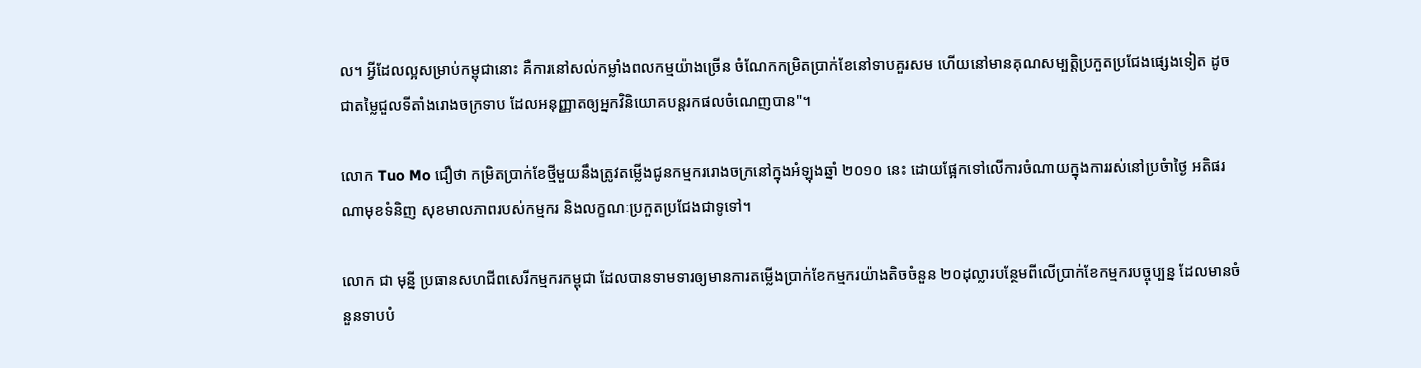ល។ អ្វីដែលល្អសម្រាប់កម្ពុជានោះ គឺការនៅសល់កម្លាំងពលកម្មយ៉ាងច្រើន ចំណែកកម្រិតប្រាក់ខែនៅទាបគួរសម ហើយនៅមានគុណសម្បតិ្តប្រកួតប្រជែងផ្សេងទៀត ដូចជាតម្លៃជួលទីតាំងរោងចក្រទាប ដែលអនុញ្ញាតឲ្យអ្នកវិនិយោគបន្តរកផលចំណេញបាន"។

លោក Tuo Mo ជឿថា កម្រិតប្រាក់ខែថ្មីមួយនឹងត្រូវតម្លើងជូនកម្មកររោងចក្រនៅក្នុងអំឡុងឆ្នាំ ២០១០ នេះ ដោយផ្អែកទៅលើការចំណាយក្នុងការរស់នៅប្រចំាថ្ងៃ អតិផរណាមុខទំនិញ សុខមាលភាពរបស់កម្មករ និងលក្ខណៈប្រកួតប្រជែងជាទូទៅ។

លោក ជា មុន្នី ប្រធានសហជីពសេរីកម្មករកម្ពុជា ដែលបានទាមទារឲ្យមានការតម្លើងប្រាក់ខែកម្មករយ៉ាងតិចចំនួន ២០ដុល្លារបន្ថែមពីលើប្រាក់ខែកម្មករបច្ចុប្បន្ន ដែលមានចំនួនទាបបំ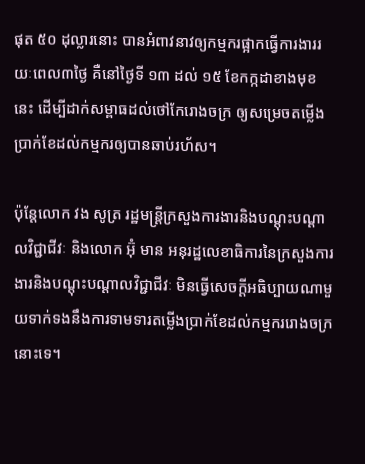ផុត ៥០ ដុល្លារនោះ បានអំពាវនាវឲ្យកម្មករផ្អាកធ្វើការងាររយៈពេល៣ថ្ងៃ គឺនៅថ្ងៃទី ១៣ ដល់ ១៥ ខែកក្កដាខាងមុខនេះ ដើម្បីដាក់សម្ពាធដល់ថៅកែរោងចក្រ ឲ្យសម្រេចតម្លើងប្រាក់ខែដល់កម្មករឲ្យបានឆាប់រហ័ស។

ប៉ុន្តែលោក វង សូត្រ រដ្ឋមន្ដ្រីក្រសួងការងារនិងបណ្ដុះបណ្ដាលវិជ្ជាជីវៈ និងលោក អ៊ុំ មាន អនុរដ្ឋលេខាធិការនៃក្រសួងការងារនិងបណ្ដុះបណ្ដាលវិជ្ជាជីវៈ មិនធ្វើសេចក្ដីអធិប្បាយណាមួយទាក់ទងនឹងការទាមទារតម្លើងប្រាក់ខែដល់កម្មកររោងចក្រនោះទេ។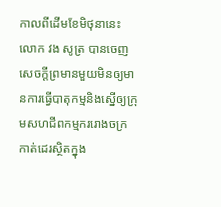កាលពីដើមខែមិថុនានេះ លោក វង សូត្រ បានចេញសេចក្ដីព្រមានមួយមិនឲ្យមានការធ្វើបាតុកម្មនិងស្នើឲ្យក្រុមសហជីពកម្មកររោងចក្រកាត់ដេរស្ថិតក្នុង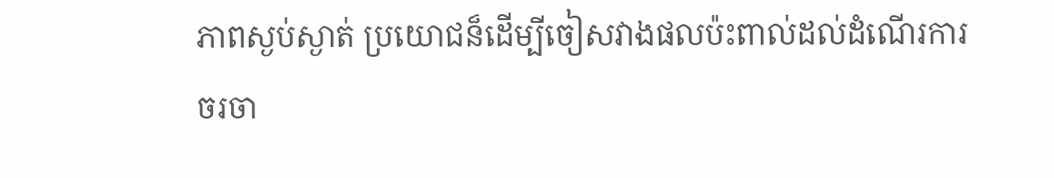ភាពស្ងប់ស្ងាត់ ប្រយោជន៏ដើម្បីចៀសវាងផលប៉ះពាល់ដល់ដំណើរការចរចា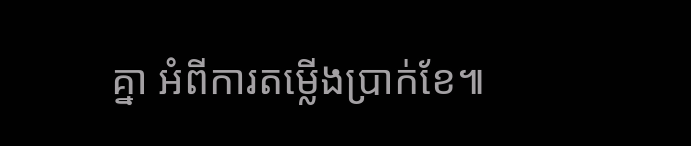គ្នា អំពីការតម្លើងប្រាក់ខែ៕